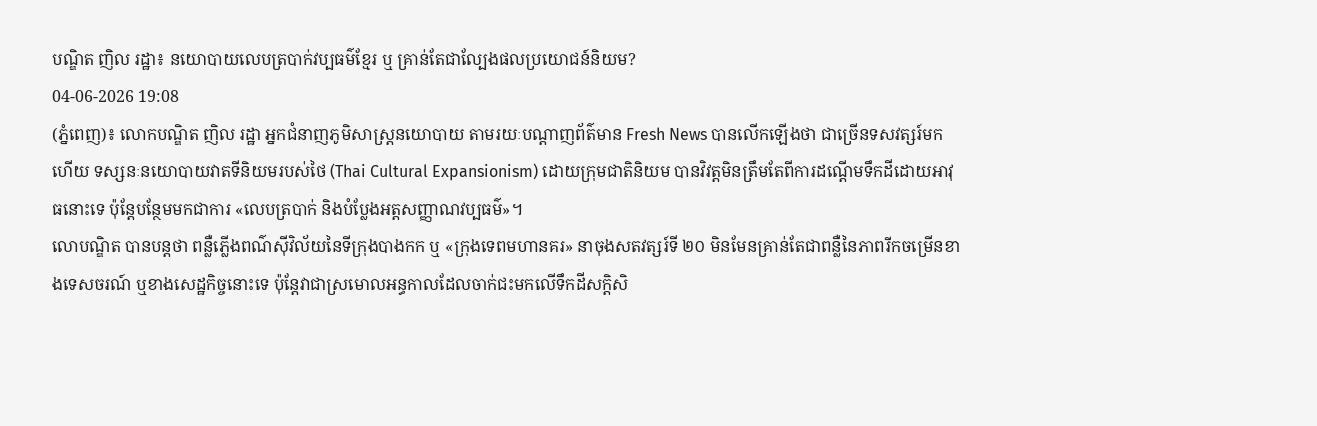បណ្ឌិត ញិល រដ្ឋា៖ នយោបាយលេបត្របាក់វប្បធម៌ខ្មែរ ឬ គ្រាន់តែជាល្បែងផលប្រយោជន៍និយម?
04-06-2026 19:08
(ភ្នំពេញ)៖ លោកបណ្ឌិត ញិល រដ្ឋា អ្នកជំនាញភូមិសាស្រ្តនយោបាយ តាមរយៈបណ្ដាញព័ត៌មាន Fresh News បានលើកឡើងថា ជាច្រើនទសវត្សរ៍មកហើយ ទស្សនៈនយោបាយវាតទីនិយមរបស់ថៃ (Thai Cultural Expansionism) ដោយក្រុមជាតិនិយម បានវិវត្តមិនត្រឹមតែពីការដណ្តើមទឹកដីដោយអាវុធនោះទេ ប៉ុន្តែបន្ថែមមកជាការ «លេបត្របាក់ និងបំប្លែងអត្តសញ្ញាណវប្បធម៌»។
លោបណ្ឌិត បានបន្តថា ពន្លឺភ្លើងពណ៌ស៊ីវិល័យនៃទីក្រុងបាងកក ឬ «ក្រុងទេពមហានគរ» នាចុងសតវត្សរ៍ទី ២០ មិនមែនគ្រាន់តែជាពន្លឺនៃភាពរីកចម្រើនខាងទេសចរណ៍ ឬខាងសេដ្ឋកិច្ចនោះទេ ប៉ុន្តែវាជាស្រមោលអន្ធកាលដែលចាក់ជះមកលើទឹកដីសក្តិសិ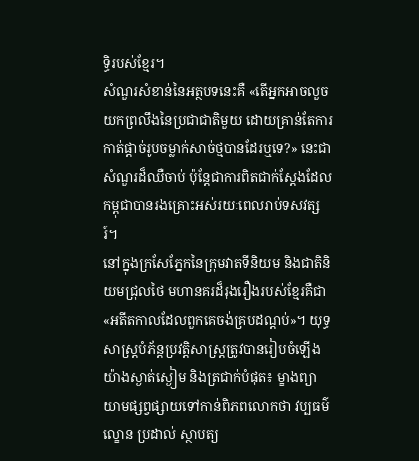ទ្ធិរបស់ខ្មែរ។
សំណួរសំខាន់នៃអត្ថបទនេះគឺ «តើអ្នកអាចលួចយកព្រលឹងនៃប្រជាជាតិមួយ ដោយគ្រាន់តែការកាត់ផ្តាច់រូបចម្លាក់សាច់ថ្មបានដែរឬទេ?» នេះជាសំណួរដ៏ឈឺចាប់ ប៉ុន្តែជាការពិតជាក់ស្តែងដែលកម្ពុជាបានរងគ្រោះអស់រយៈពេលរាប់ទសវត្សរ៍។
នៅក្នុងក្រសែភ្នែកនៃក្រុមវាតទីនិយម និងជាតិនិយមជ្រុលថៃ មហានគរដ៏រុងរឿងរបស់ខ្មែរគឺជា «អតីតកាលដែលពួកគេចង់គ្របដណ្តប់»។ យុទ្ធសាស្ត្របំភ័ន្តប្រវត្តិសាស្ត្រត្រូវបានរៀបចំឡើងយ៉ាងស្ងាត់ស្ងៀម និងត្រជាក់បំផុត៖ ម្ខាងព្យាយាមផ្សព្វផ្សាយទៅកាន់ពិភពលោកថា វប្បធម៌ ល្ខោន ប្រដាល់ ស្ថាបត្យ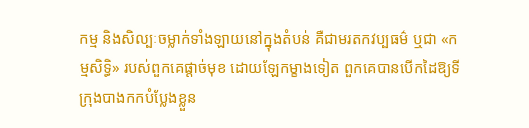កម្ម និងសិល្បៈចម្លាក់ទាំងឡាយនៅក្នុងតំបន់ គឺជាមរតកវប្បធម៌ ឬជា «កម្មសិទ្ធិ» របស់ពួកគេផ្តាច់មុខ ដោយឡែកម្ខាងទៀត ពួកគេបានបើកដៃឱ្យទីក្រុងបាងកកបំប្លែងខ្លួន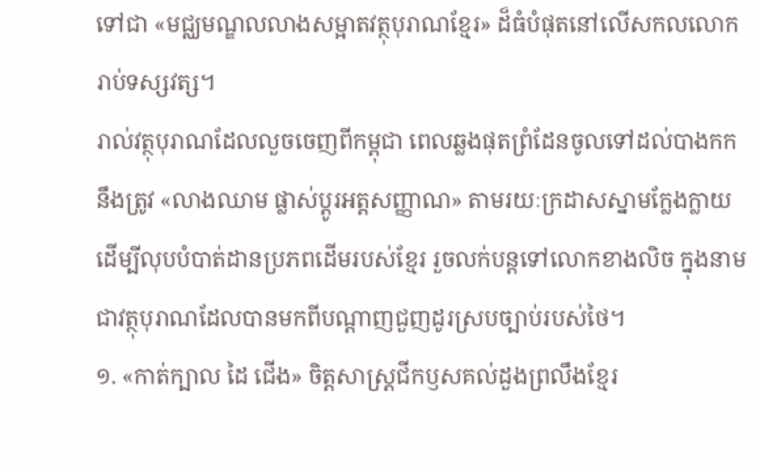ទៅជា «មជ្ឈមណ្ឌលលាងសម្អាតវត្ថុបុរាណខ្មែរ» ដ៏ធំបំផុតនៅលើសកលលោករាប់ទស្សវត្ស។
រាល់វត្ថុបុរាណដែលលួចចេញពីកម្ពុជា ពេលឆ្លងផុតព្រំដែនចូលទៅដល់បាងកក នឹងត្រូវ «លាងឈាម ផ្លាស់ប្តូរអត្តសញ្ញាណ» តាមរយៈក្រដាសស្នាមក្លែងក្លាយ ដើម្បីលុបបំបាត់ដានប្រភពដើមរបស់ខ្មែរ រួចលក់បន្តទៅលោកខាងលិច ក្នុងនាមជាវត្ថុបុរាណដែលបានមកពីបណ្តាញជួញដូរស្របច្បាប់របស់ថៃ។
១. «កាត់ក្បាល ដៃ ជើង» ចិត្តសាស្ត្រជីកឫសគល់ដួងព្រលឹងខ្មែរ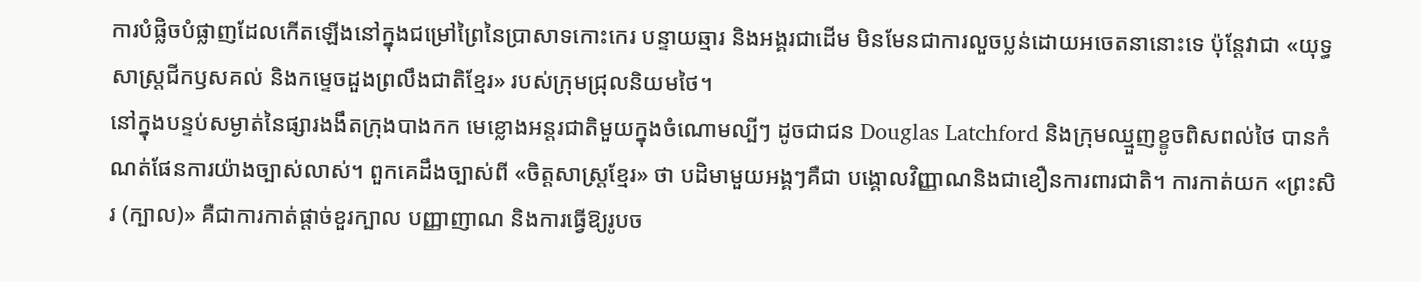ការបំផ្លិចបំផ្លាញដែលកើតឡើងនៅក្នុងជម្រៅព្រៃនៃប្រាសាទកោះកេរ បន្ទាយឆ្មារ និងអង្គរជាដើម មិនមែនជាការលួចប្លន់ដោយអចេតនានោះទេ ប៉ុន្តែវាជា «យុទ្ធសាស្ត្រជីកឫសគល់ និងកម្ទេចដួងព្រលឹងជាតិខ្មែរ» របស់ក្រុមជ្រុលនិយមថៃ។
នៅក្នុងបន្ទប់សម្ងាត់នៃផ្សារងងឹតក្រុងបាងកក មេខ្លោងអន្តរជាតិមួយក្នុងចំណោមល្បីៗ ដូចជាជន Douglas Latchford និងក្រុមឈ្មួញខ្ខូចពិសពល់ថៃ បានកំណត់ផែនការយ៉ាងច្បាស់លាស់។ ពួកគេដឹងច្បាស់ពី «ចិត្តសាស្ត្រខ្មែរ» ថា បដិមាមួយអង្គៗគឺជា បង្គោលវិញ្ញាណនិងជាខឿនការពារជាតិ។ ការកាត់យក «ព្រះសិរ (ក្បាល)» គឺជាការកាត់ផ្តាច់ខួរក្បាល បញ្ញាញាណ និងការធ្វើឱ្យរូបច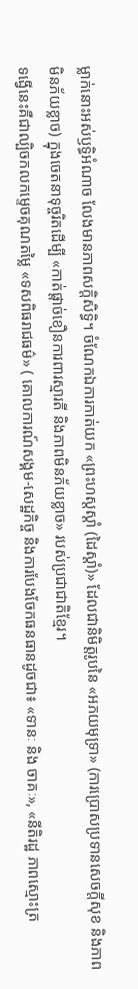ម្លាក់នោះអស់ឫទ្ធិអំណាច លែងមានភាពសក្តិសិទ្ធិ។ ចំណែកឯការកាត់យក «ព្រះហស្តស្តាំ (ដៃស្តាំ)» ដែលជានិមិត្តរូបនៃ «អភយមុទ្រា» (ការប្រោសប្រទានសេចក្តីសុខ និងភាពមិនភ័យខ្លាច) ក្នុងចេតនាទុច្ចរិតដើម្បី «កាត់ផ្តាច់ខឿនការពារស្មារតី និងភាពមិនភ័យខ្លាច» របស់ប្រជាជាតិខ្មែរ។
ទង្វើនេះគឺជាល្បិចកលកម្ទេចគុណតម្លៃ «ទសពិធរាជធម៌» ( គោលការណ៍សង្គម-សេដ្ឋកិច្ច និងការបែងចែកធនធានដូចជា៖ «ទានៈ និង ចាគៈ», «នីតិរដ្ឋ ភាពស្មោះត្រ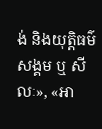ង់ និងយុត្តិធម៌សង្គម ឬ សីលៈ», «អា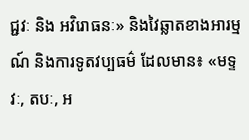ជ្ជវៈ និង អវិរោធនៈ» និងវៃឆ្លាតខាងអារម្មណ៍ និងការទូតវប្បធម៌ ដែលមាន៖ «មទ្ទវៈ, តបៈ, អ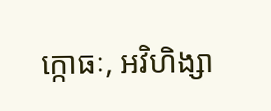ក្កោធៈ, អវិហិង្សា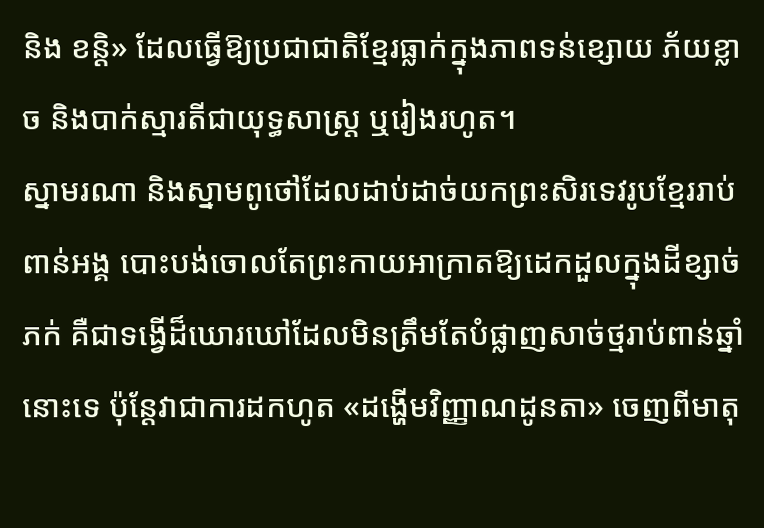និង ខន្តិ» ដែលធ្វើឱ្យប្រជាជាតិខ្មែរធ្លាក់ក្នុងភាពទន់ខ្សោយ ភ័យខ្លាច និងបាក់ស្មារតីជាយុទ្ធសាស្ត្រ ឬរៀងរហូត។
ស្នាមរណា និងស្នាមពូថៅដែលដាប់ដាច់យកព្រះសិរទេវរូបខ្មែររាប់ពាន់អង្គ បោះបង់ចោលតែព្រះកាយអាក្រាតឱ្យដេកដួលក្នុងដីខ្សាច់ ភក់ គឺជាទង្វើដ៏ឃោរឃៅដែលមិនត្រឹមតែបំផ្លាញសាច់ថ្មរាប់ពាន់ឆ្នាំនោះទេ ប៉ុន្តែវាជាការដកហូត «ដង្ហើមវិញ្ញាណដូនតា» ចេញពីមាតុ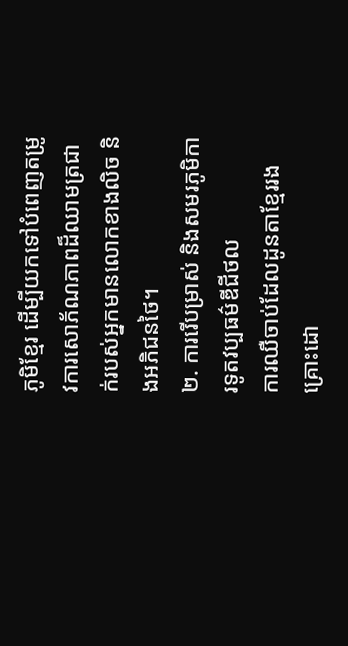ភូមិខ្មែរ ដើម្បីយកទៅបំពេញតម្រូវការសោភ័ណភាពដ៏ឈាមត្រជាក់របស់អ្នកមានលោកខាងលិច និងអភិជនថៃ។
២. ការរើបម្រាស់ និងសមរភូមិការទូតវប្បធម៌ឌីជីថល
ការឈឺចាប់ដែលដូនតាខ្មែររងគ្រោះដោ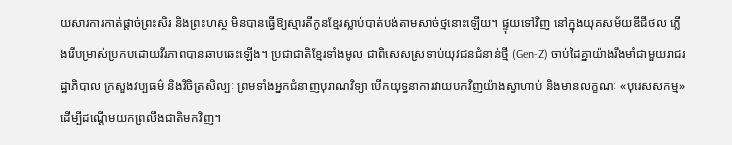យសារការកាត់ផ្តាច់ព្រះសិរ និងព្រះហស្ថ មិនបានធ្វើឱ្យស្មារតីកូនខ្មែរស្លាប់បាត់បង់តាមសាច់ថ្មនោះឡើយ។ ផ្ទុយទៅវិញ នៅក្នុងយុគសម័យឌីជីថល ភ្លើងរើបម្រាស់ប្រកបដោយវីរភាពបានឆាបឆេះឡើង។ ប្រជាជាតិខ្មែរទាំងមូល ជាពិសេសស្រទាប់យុវជនជំនាន់ថ្មី (Gen-Z) ចាប់ដៃគ្នាយ៉ាងរឹងមាំជាមួយរាជរដ្ឋាភិបាល ក្រសួងវប្បធម៌ និងវិចិត្រសិល្បៈ ព្រមទាំងអ្នកជំនាញបុរាណវិទ្យា បើកយុទ្ធនាការវាយបកវិញយ៉ាងស្វាហាប់ និងមានលក្ខណៈ «បុរេសសកម្ម» ដើម្បីដណ្តើមយកព្រលឹងជាតិមកវិញ។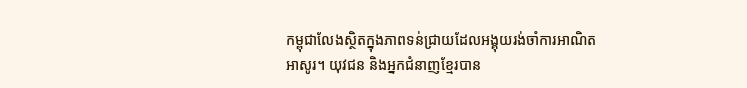កម្ពុជាលែងស្ថិតក្នុងភាពទន់ជ្រាយដែលអង្គុយរង់ចាំការអាណិតអាសូរ។ យុវជន និងអ្នកជំនាញខ្មែរបាន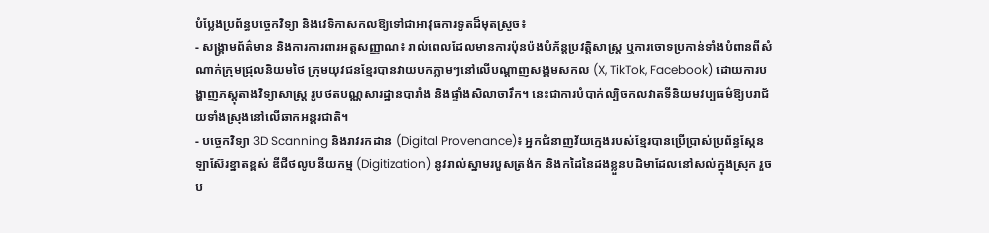បំប្លែងប្រព័ន្ធបច្ចេកវិទ្យា និងវេទិកាសកលឱ្យទៅជាអាវុធការទូតដ៏មុតស្រួច៖
- សង្គ្រាមព័ត៌មាន និងការការពារអត្តសញ្ញាណ៖ រាល់ពេលដែលមានការប៉ុនប៉ងបំភ័ន្តប្រវត្តិសាស្ត្រ ឬការចោទប្រកាន់ទាំងបំពានពីសំណាក់ក្រុមជ្រុលនិយមថៃ ក្រុមយុវជនខ្មែរបានវាយបកភ្លាមៗនៅលើបណ្តាញសង្គមសកល (X, TikTok, Facebook) ដោយការបង្ហាញភស្តុតាងវិទ្យាសាស្ត្រ រូបថតបណ្ណសារដ្ឋានបារាំង និងផ្ទាំងសិលាចារឹក។ នេះជាការបំបាក់ល្បិចកលវាតទីនិយមវប្បធម៌ឱ្យបរាជ័យទាំងស្រុងនៅលើឆាកអន្តរជាតិ។
- បច្ចេកវិទ្យា 3D Scanning និងរាវរកដាន (Digital Provenance)៖ អ្នកជំនាញវ័យក្មេងរបស់ខ្មែរបានប្រើប្រាស់ប្រព័ន្ធស្កែនឡាស៊ែរខ្នាតខ្ពស់ ឌីជីថលូបនីយកម្ម (Digitization) នូវរាល់ស្នាមរបួសត្រង់ក និងកដៃនៃដងខ្លួនបដិមាដែលនៅសល់ក្នុងស្រុក រួចប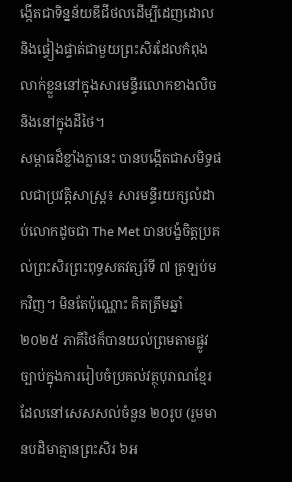ង្កើតជាទិន្នន័យឌីជីថលដើម្បីដេញដោល និងផ្ទៀងផ្ទាត់ជាមួយព្រះសិរដែលកំពុងលាក់ខ្លួននៅក្នុងសារមន្ទីរលោកខាងលិច និងនៅក្នុងដីថៃ។
សម្ពាធដ៏ខ្លាំងក្លានេះ បានបង្កើតជាសមិទ្ធផលជាប្រវត្តិសាស្ត្រ៖ សារមន្ទីរយក្សលំដាប់លោកដូចជា The Met បានបង្ខំចិត្តប្រគល់ព្រះសិរព្រះពុទ្ធសតវត្សរ៍ទី ៧ ត្រឡប់មកវិញ។ មិនតែប៉ុណ្ណោះ គិតត្រឹមឆ្នាំ ២០២៥ ភាគីថៃក៏បានយល់ព្រមតាមផ្លូវច្បាប់ក្នុងការរៀបចំប្រគល់វត្ថុបុរាណខ្មែរដែលនៅសេសសល់ចំនួន ២០រូប (រួមមានបដិមាគ្មានព្រះសិរ ៦អ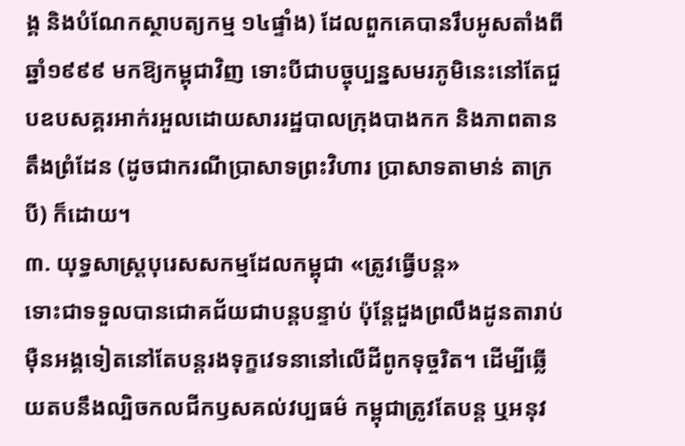ង្គ និងបំណែកស្ថាបត្យកម្ម ១៤ផ្ទាំង) ដែលពួកគេបានរឹបអូសតាំងពីឆ្នាំ១៩៩៩ មកឱ្យកម្ពុជាវិញ ទោះបីជាបច្ចុប្បន្នសមរភូមិនេះនៅតែជួបឧបសគ្គរអាក់រអួលដោយសាររដ្ឋបាលក្រុងបាងកក និងភាពតានតឹងព្រំដែន (ដូចជាករណីប្រាសាទព្រះវិហារ ប្រាសាទតាមាន់ តាក្របី) ក៏ដោយ។
៣. យុទ្ធសាស្ត្របុរេសសកម្មដែលកម្ពុជា «ត្រូវធ្វើបន្ត»
ទោះជាទទួលបានជោគជ័យជាបន្តបន្ទាប់ ប៉ុន្តែដួងព្រលឹងដូនតារាប់ម៉ឺនអង្គទៀតនៅតែបន្តរងទុក្ខវេទនានៅលើដីពូកទុច្ចរិត។ ដើម្បីឆ្លើយតបនឹងល្បិចកលជីកឫសគល់វប្បធម៌ កម្ពុជាត្រូវតែបន្ត ឬអនុវ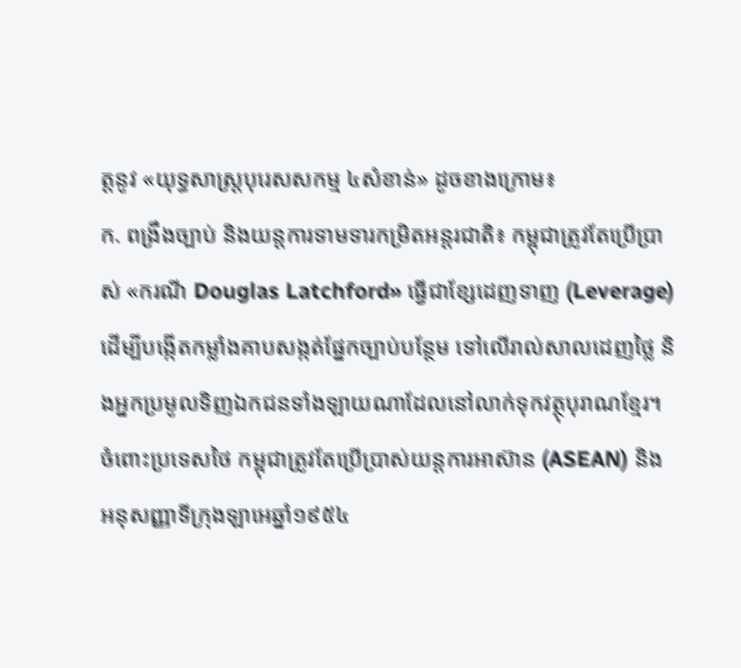ត្តនូវ «យុទ្ធសាស្ត្របុរេសសកម្ម ៤សំខាន់» ដូចខាងក្រោម៖
ក. ពង្រឹងច្បាប់ និងយន្តការទាមទារកម្រិតអន្តរជាតិ៖ កម្ពុជាត្រូវតែប្រើប្រាស់ «ករណី Douglas Latchford» ធ្វើជាខ្សែដេញទាញ (Leverage) ដើម្បីបង្កើតកម្លាំងគាបសង្កត់ផ្នែកច្បាប់បន្ថែម ទៅលើរាល់សាលដេញថ្លៃ និងអ្នកប្រមូលទិញឯកជនទាំងឡាយណាដែលនៅលាក់ទុកវត្ថុបុរាណខ្មែរ។ ចំពោះប្រទេសថៃ កម្ពុជាត្រូវតែប្រើប្រាស់យន្តការអាស៊ាន (ASEAN) និងអនុសញ្ញាទីក្រុងឡាអេឆ្នាំ១៩៥៤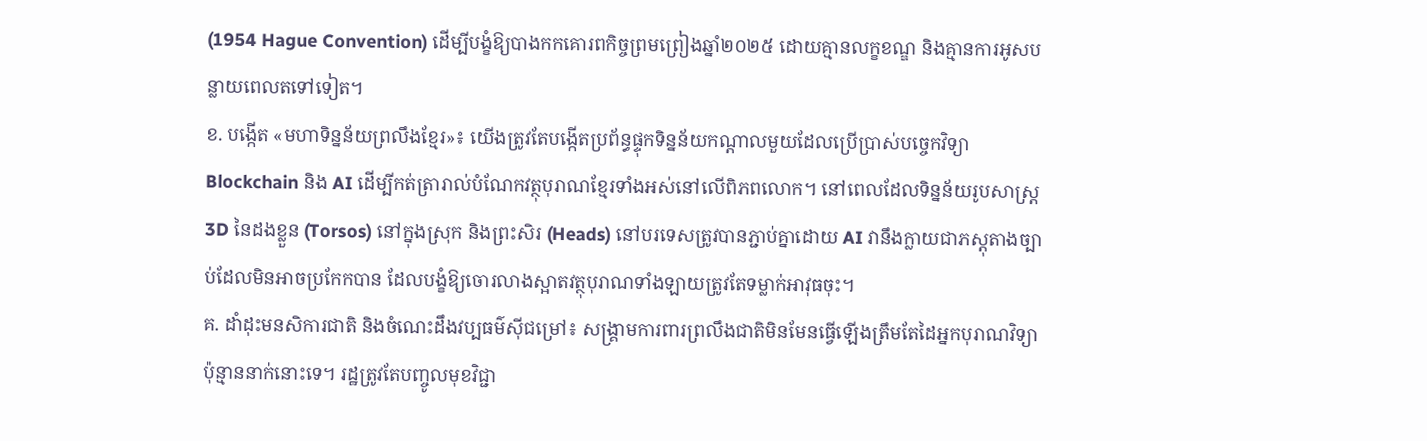(1954 Hague Convention) ដើម្បីបង្ខំឱ្យបាងកកគោរពកិច្ចព្រមព្រៀងឆ្នាំ២០២៥ ដោយគ្មានលក្ខខណ្ឌ និងគ្មានការអូសបន្លាយពេលតទៅទៀត។
ខ. បង្កើត «មហាទិន្នន័យព្រលឹងខ្មែរ»៖ យើងត្រូវតែបង្កើតប្រព័ន្ធផ្ទុកទិន្នន័យកណ្តាលមួយដែលប្រើប្រាស់បច្ចេកវិទ្យា Blockchain និង AI ដើម្បីកត់ត្រារាល់បំណែកវត្ថុបុរាណខ្មែរទាំងអស់នៅលើពិភពលោក។ នៅពេលដែលទិន្នន័យរូបសាស្ត្រ 3D នៃដងខ្លួន (Torsos) នៅក្នុងស្រុក និងព្រះសិរ (Heads) នៅបរទេសត្រូវបានភ្ជាប់គ្នាដោយ AI វានឹងក្លាយជាភស្តុតាងច្បាប់ដែលមិនអាចប្រកែកបាន ដែលបង្ខំឱ្យចោរលាងស្អាតវត្ថុបុរាណទាំងឡាយត្រូវតែទម្លាក់អាវុធចុះ។
គ. ដាំដុះមនសិការជាតិ និងចំណេះដឹងវប្បធម៌ស៊ីជម្រៅ៖ សង្រ្គាមការពារព្រលឹងជាតិមិនមែនធ្វើឡើងត្រឹមតែដៃអ្នកបុរាណវិទ្យាប៉ុន្មាននាក់នោះទេ។ រដ្ឋត្រូវតែបញ្ចូលមុខវិជ្ជា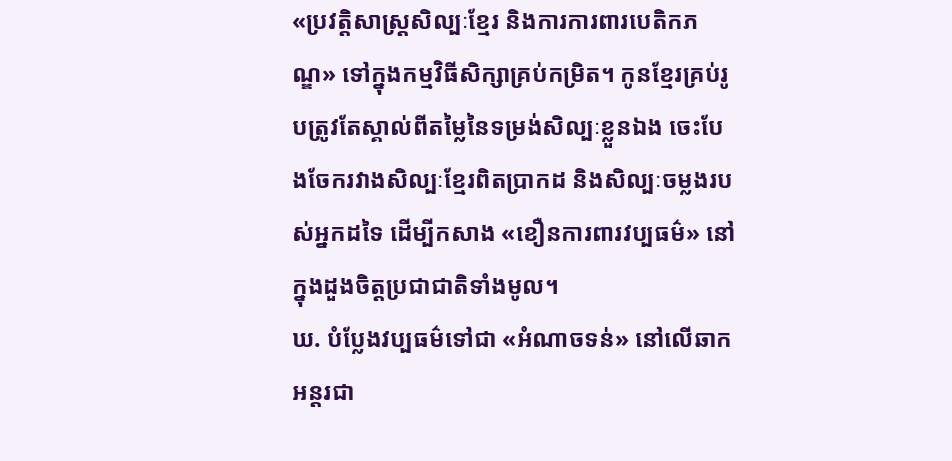«ប្រវត្តិសាស្ត្រសិល្បៈខ្មែរ និងការការពារបេតិកភណ្ឌ» ទៅក្នុងកម្មវិធីសិក្សាគ្រប់កម្រិត។ កូនខ្មែរគ្រប់រូបត្រូវតែស្គាល់ពីតម្លៃនៃទម្រង់សិល្បៈខ្លួនឯង ចេះបែងចែករវាងសិល្បៈខ្មែរពិតប្រាកដ និងសិល្បៈចម្លងរបស់អ្នកដទៃ ដើម្បីកសាង «ខឿនការពារវប្បធម៌» នៅក្នុងដួងចិត្តប្រជាជាតិទាំងមូល។
ឃ. បំប្លែងវប្បធម៌ទៅជា «អំណាចទន់» នៅលើឆាកអន្តរជា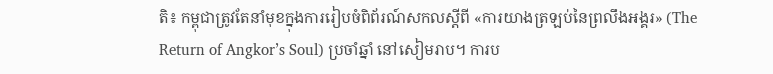តិ៖ កម្ពុជាត្រូវតែនាំមុខក្នុងការរៀបចំពិព័រណ៍សកលស្តីពី «ការយាងត្រឡប់នៃព្រលឹងអង្គរ» (The Return of Angkor’s Soul) ប្រចាំឆ្នាំ នៅសៀមរាប។ ការប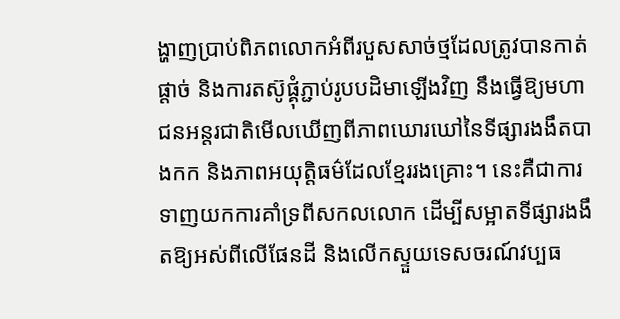ង្ហាញប្រាប់ពិភពលោកអំពីរបួសសាច់ថ្មដែលត្រូវបានកាត់ផ្តាច់ និងការតស៊ូផ្គុំភ្ជាប់រូបបដិមាឡើងវិញ នឹងធ្វើឱ្យមហាជនអន្តរជាតិមើលឃើញពីភាពឃោរឃៅនៃទីផ្សារងងឹតបាងកក និងភាពអយុត្តិធម៌ដែលខ្មែររងគ្រោះ។ នេះគឺជាការទាញយកការគាំទ្រពីសកលលោក ដើម្បីសម្អាតទីផ្សារងងឹតឱ្យអស់ពីលើផែនដី និងលើកស្ទួយទេសចរណ៍វប្បធ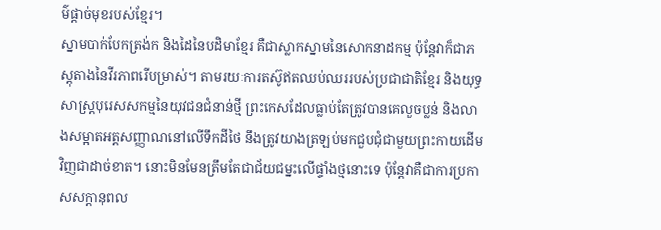ម៌ផ្តាច់មុខរបស់ខ្មែរ។
ស្នាមបាក់បែកត្រង់ក និងដៃនៃបដិមាខ្មែរ គឺជាស្លាកស្នាមនៃសោកនាដកម្ម ប៉ុន្តែវាក៏ជាភស្តុតាងនៃវីរភាពរើបម្រាស់។ តាមរយៈការតស៊ូឥតឈប់ឈររបស់ប្រជាជាតិខ្មែរ និងយុទ្ធសាស្ត្របុរេសសកម្មនៃយុវជនជំនាន់ថ្មី ព្រះកេសដែលធ្លាប់តែត្រូវបានគេលួចប្លន់ និងលាងសម្អាតអត្តសញ្ញាណនៅលើទឹកដីថៃ នឹងត្រូវយាងត្រឡប់មកជួបជុំជាមួយព្រះកាយដើមវិញជាដាច់ខាត។ នោះមិនមែនត្រឹមតែជាជ័យជម្នះលើផ្ទាំងថ្មនោះទេ ប៉ុន្តែវាគឺជាការប្រកាសសក្តានុពល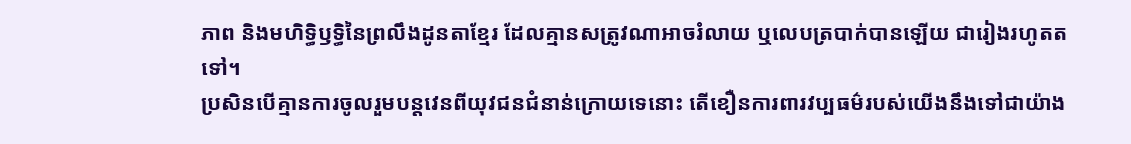ភាព និងមហិទ្ធិឫទ្ធិនៃព្រលឹងដូនតាខ្មែរ ដែលគ្មានសត្រូវណាអាចរំលាយ ឬលេបត្របាក់បានឡើយ ជារៀងរហូតតទៅ។
ប្រសិនបើគ្មានការចូលរួមបន្តវេនពីយុវជនជំនាន់ក្រោយទេនោះ តើខឿនការពារវប្បធម៌របស់យើងនឹងទៅជាយ៉ាង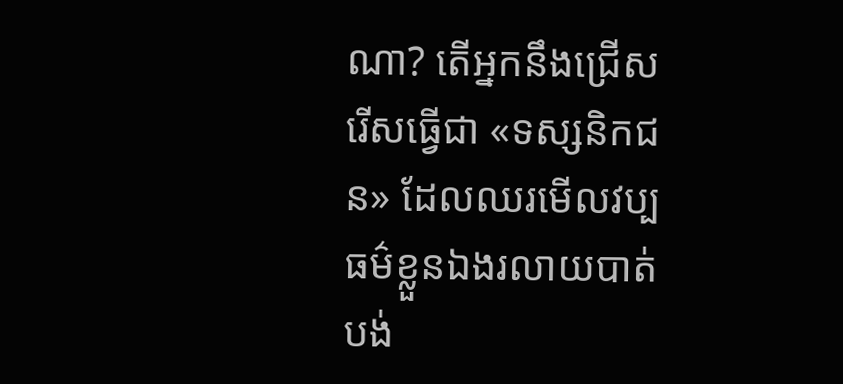ណា? តើអ្នកនឹងជ្រើសរើសធ្វើជា «ទស្សនិកជន» ដែលឈរមើលវប្បធម៌ខ្លួនឯងរលាយបាត់បង់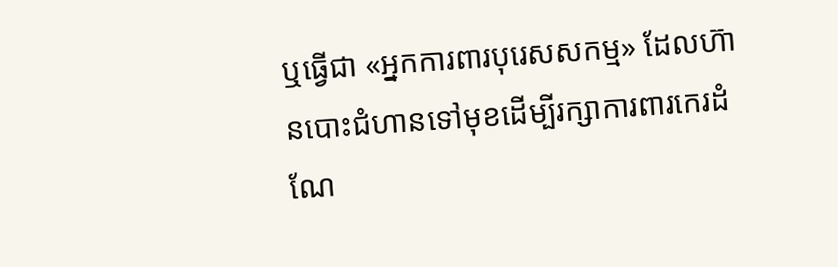ឬធ្វើជា «អ្នកការពារបុរេសសកម្ម» ដែលហ៊ានបោះជំហានទៅមុខដើម្បីរក្សាការពារកេរដំណែ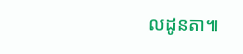លដូនតា៕